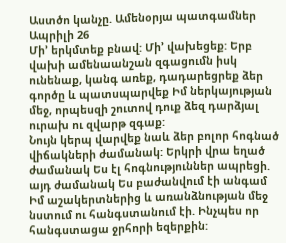Աստծո կանչը. Ամենօրյա պատգամներ
Ապրիլի 26
Մի’ երկմտեք բնավ: Մի’ վախեցեք: Երբ վախի ամենաանշան զգացումն իսկ ունենաք, կանգ առեք, դադարեցրեք ձեր գործը և պատսպարվեք Իմ ներկայության մեջ, որպեսզի շուտով դուք ձեզ դարձյալ ուրախ ու զվարթ զգաք:
Նույն կերպ վարվեք նաև ձեր բոլոր հոգնած վիճակների ժամանակ: Երկրի վրա եղած ժամանակ Ես էլ հոգնություններ ապրեցի. այդ ժամանակ Ես բաժանվում էի անգամ Իմ աշակերտներից և առանձնության մեջ նստում ու հանգստանում էի. Ինչպես որ հանգստացա ջրհորի եզերքին: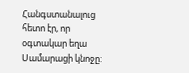Հանգստանալուց հետո էր, որ օգտակար եղա Սամարացի կնոջը: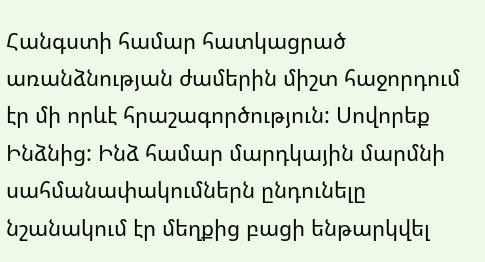Հանգստի համար հատկացրած առանձնության ժամերին միշտ հաջորդում էր մի որևէ հրաշագործություն: Սովորեք Ինձնից: Ինձ համար մարդկային մարմնի սահմանափակումներն ընդունելը նշանակում էր մեղքից բացի ենթարկվել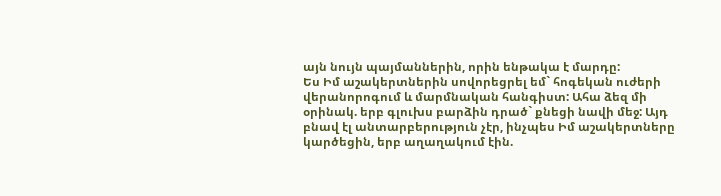այն նույն պայմաններին, որին ենթակա է մարդը:
Ես Իմ աշակերտներին սովորեցրել եմ` հոգեկան ուժերի վերանորոգում և մարմնական հանգիստ: Ահա ձեզ մի օրինակ. երբ գլուխս բարձին դրած` քնեցի նավի մեջ: Այդ բնավ էլ անտարբերություն չէր, ինչպես Իմ աշակերտները կարծեցին, երբ աղաղակում էին.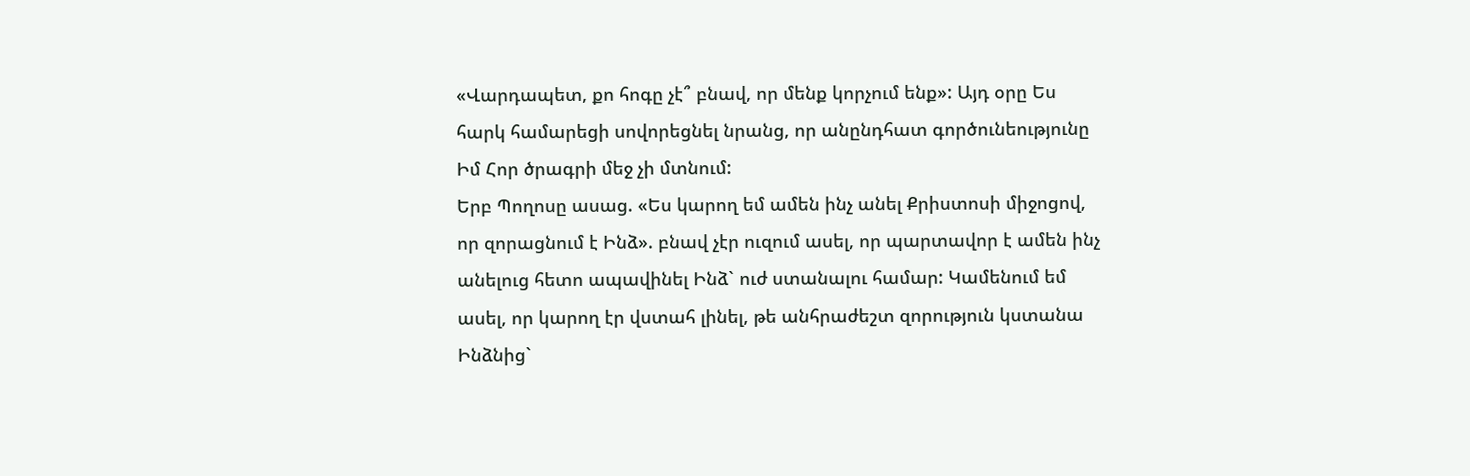«Վարդապետ, քո հոգը չէ՞ բնավ, որ մենք կորչում ենք»: Այդ օրը Ես հարկ համարեցի սովորեցնել նրանց, որ անընդհատ գործունեությունը Իմ Հոր ծրագրի մեջ չի մտնում:
Երբ Պողոսը ասաց. «Ես կարող եմ ամեն ինչ անել Քրիստոսի միջոցով, որ զորացնում է Ինձ». բնավ չէր ուզում ասել, որ պարտավոր է ամեն ինչ անելուց հետո ապավինել Ինձ` ուժ ստանալու համար: Կամենում եմ ասել, որ կարող էր վստահ լինել, թե անհրաժեշտ զորություն կստանա Ինձնից`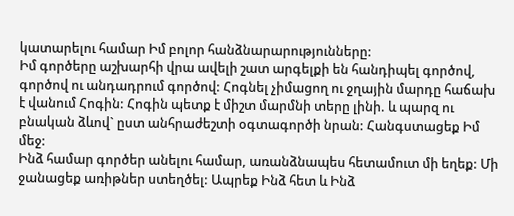կատարելու համար Իմ բոլոր հանձնարարությունները:
Իմ գործերը աշխարհի վրա ավելի շատ արգելքի են հանդիպել գործով, գործով ու անդադրում գործով: Հոգնել չիմացող ու ջղային մարդը հաճախ է վանում Հոգին: Հոգին պետք է միշտ մարմնի տերը լինի. և պարզ ու բնական ձևով` ըստ անհրաժեշտի օգտագործի նրան: Հանգստացեք Իմ մեջ:
Ինձ համար գործեր անելու համար, առանձնապես հետամուտ մի եղեք: Մի ջանացեք առիթներ ստեղծել: Ապրեք Ինձ հետ և Ինձ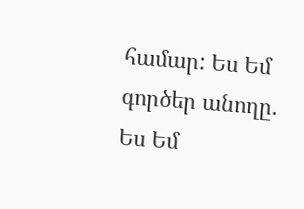համար: Ես Եմ գործեր անողը. Ես Եմ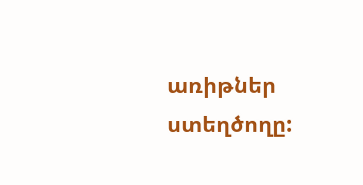առիթներ ստեղծողը: